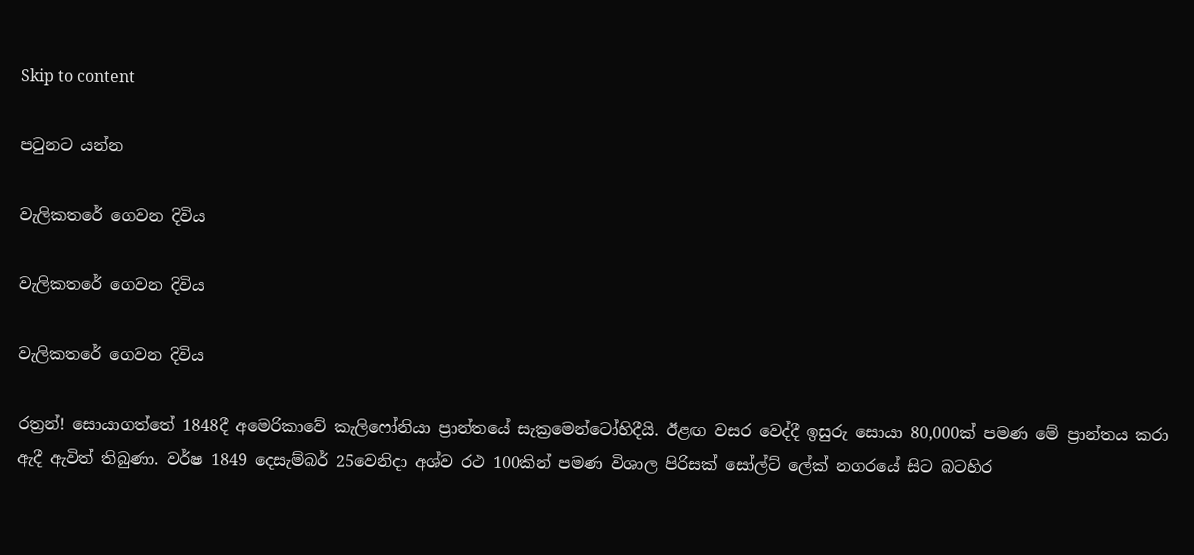Skip to content

පටුනට යන්න

වැලිකතරේ ගෙවන දිවිය

වැලිකතරේ ගෙවන දිවිය

වැලිකතරේ ගෙවන දිවිය

රත්‍රන්! සොයාගත්තේ 1848දී අමෙරිකාවේ කැලිෆෝනියා ප්‍රාන්තයේ සැක්‍රමෙන්ටෝහිදීයි. ඊළඟ වසර වෙද්දී ඉසුරු සොයා 80,000ක් පමණ මේ ප්‍රාන්තය කරා ඇදී ඇවිත් තිබුණා. වර්ෂ 1849 දෙසැම්බර් 25වෙනිදා අශ්ව රථ 100කින් පමණ විශාල පිරිසක් සෝල්ට් ලේක් නගරයේ සිට බටහිර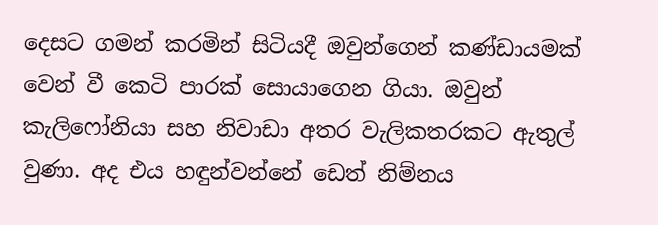දෙසට ගමන් කරමින් සිටියදී ඔවුන්ගෙන් කණ්ඩායමක් වෙන් වී කෙටි පාරක් සොයාගෙන ගියා. ඔවුන් කැලිෆෝනියා සහ නිවාඩා අතර වැලිකතරකට ඇතුල් වුණා. අද එය හඳුන්වන්නේ ඩෙත් නිම්නය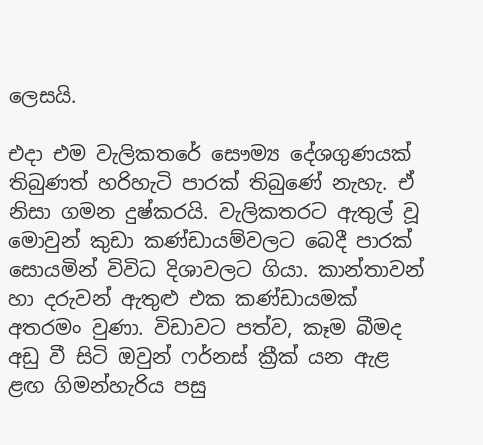ලෙසයි.

එදා එම වැලිකතරේ සෞම්‍ය දේශගුණයක් තිබුණත් හරිහැටි පාරක් තිබුණේ නැහැ. ඒ නිසා ගමන දුෂ්කරයි. වැලිකතරට ඇතුල් වූ මොවුන් කුඩා කණ්ඩායම්වලට බෙදී පාරක් සොයමින් විවිධ දිශාවලට ගියා. කාන්තාවන් හා දරුවන් ඇතුළු එක කණ්ඩායමක් අතරමං වුණා. විඩාවට පත්ව, කෑම බීමද අඩු වී සිටි ඔවුන් ෆර්නස් ක්‍රීක් යන ඇළ ළඟ ගිමන්හැරිය පසු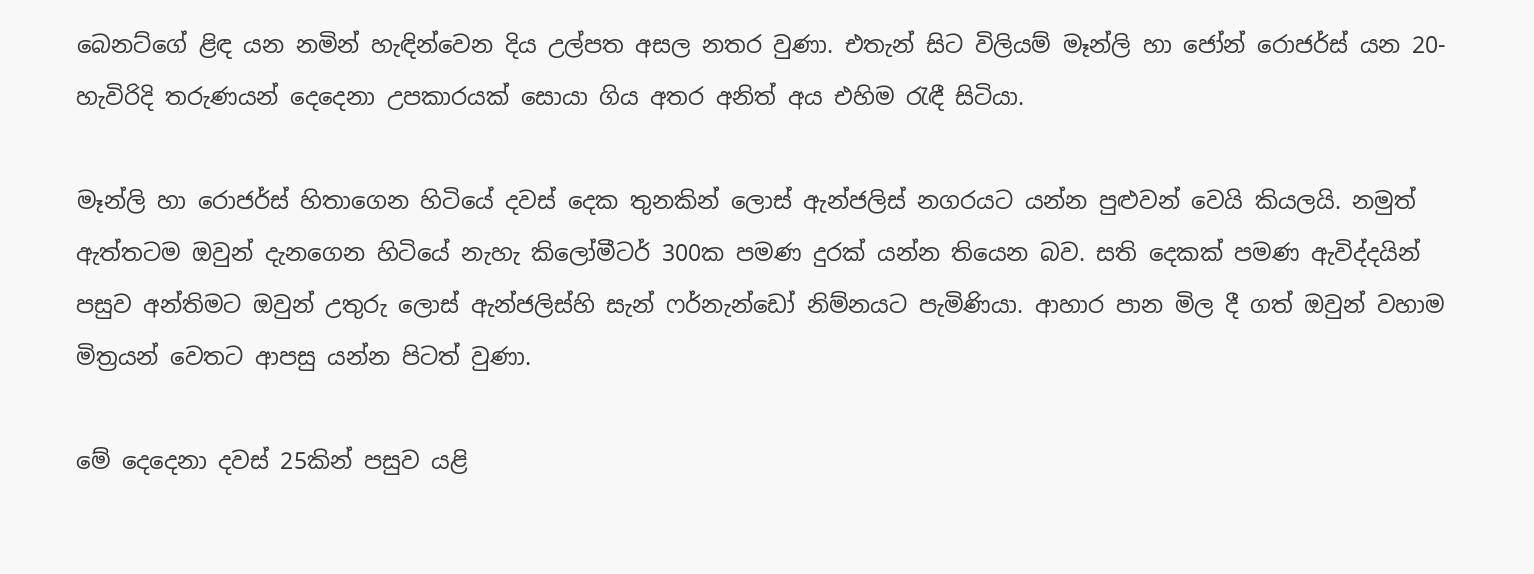බෙනට්ගේ ළිඳ යන නමින් හැඳින්වෙන දිය උල්පත අසල නතර වුණා. එතැන් සිට විලියම් මෑන්ලි හා ජෝන් රොජර්ස් යන 20-හැවිරිදි තරුණයන් දෙදෙනා උපකාරයක් සොයා ගිය අතර අනිත් අය එහිම රැඳී සිටියා.

මෑන්ලි හා රොජර්ස් හිතාගෙන හිටියේ දවස් දෙක තුනකින් ලොස් ඇන්ජලිස් නගරයට යන්න පුළුවන් වෙයි කියලයි. නමුත් ඇත්තටම ඔවුන් දැනගෙන හිටියේ නැහැ කිලෝමීටර් 300ක පමණ දුරක් යන්න තියෙන බව. සති දෙකක් පමණ ඇවිද්දයින් පසුව අන්තිමට ඔවුන් උතුරු ලොස් ඇන්ජලිස්හි සැන් ෆර්නැන්ඩෝ නිම්නයට පැමිණියා. ආහාර පාන මිල දී ගත් ඔවුන් වහාම මිත්‍රයන් වෙතට ආපසු යන්න පිටත් වුණා.

මේ දෙදෙනා දවස් 25කින් පසුව යළි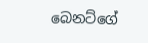බෙනට්ගේ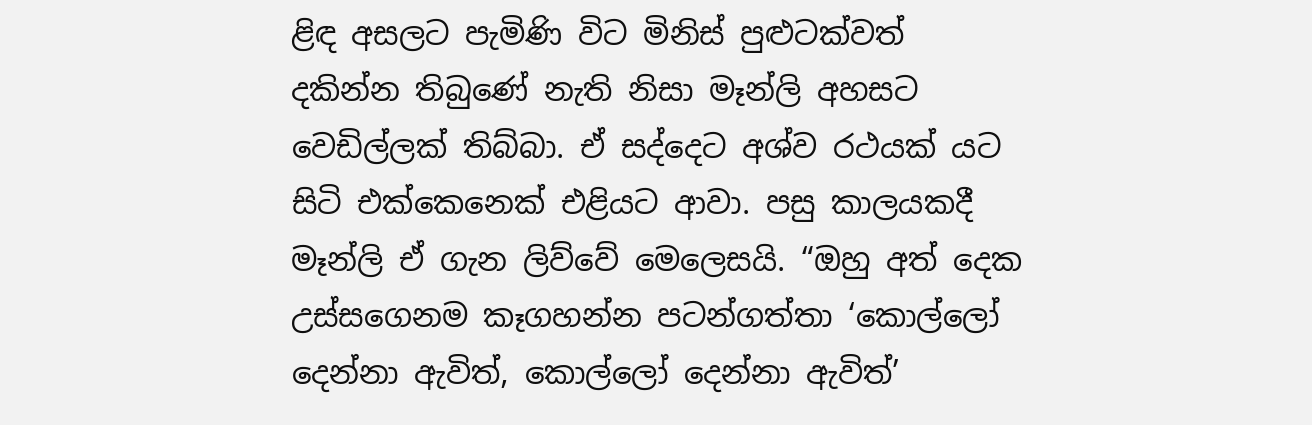ළිඳ අසලට පැමිණි විට මිනිස් පුළුටක්වත් දකින්න තිබුණේ නැති නිසා මෑන්ලි අහසට වෙඩිල්ලක් තිබ්බා. ඒ සද්දෙට අශ්ව රථයක් යට සිටි එක්කෙනෙක් එළියට ආවා. පසු කාලයකදී මෑන්ලි ඒ ගැන ලිව්වේ මෙලෙසයි. “ඔහු අත් දෙක උස්සගෙනම කෑගහන්න පටන්ගත්තා ‘කොල්ලෝ දෙන්නා ඇවිත්, කොල්ලෝ දෙන්නා ඇවිත්’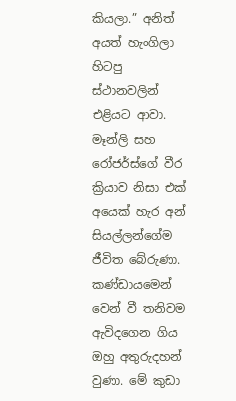කියලා.” අනිත් අයත් හැංගිලා හිටපු ස්ථානවලින් එළියට ආවා. මෑන්ලි සහ රෝජර්ස්ගේ වීර ක්‍රියාව නිසා එක් අයෙක් හැර අන් සියල්ලන්ගේම ජීවිත බේරුණා. කණ්ඩායමෙන් වෙන් වී තනිවම ඇවිදගෙන ගිය ඔහු අතුරුදහන් වුණා. මේ කුඩා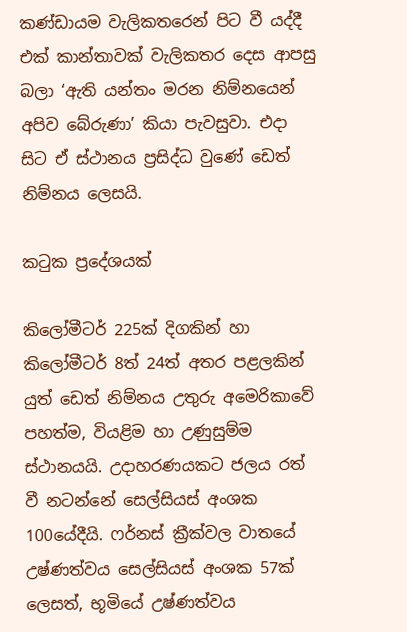කණ්ඩායම වැලිකතරෙන් පිට වී යද්දී එක් කාන්තාවක් වැලිකතර දෙස ආපසු බලා ‘ඇති යන්තං මරන නිම්නයෙන් අපිව බේරුණා’ කියා පැවසුවා. එදා සිට ඒ ස්ථානය ප්‍රසිද්ධ වුණේ ඩෙත් නිම්නය ලෙසයි.

කටුක ප්‍රදේශයක්

කිලෝමීටර් 225ක් දිගකින් හා කිලෝමීටර් 8ත් 24ත් අතර පළලකින් යුත් ඩෙත් නිම්නය උතුරු අමෙරිකාවේ පහත්ම, වියළිම හා උණුසුම්ම ස්ථානයයි. උදාහරණයකට ජලය රත් වී නටන්නේ සෙල්සියස් අංශක 100යේදීයි. ෆර්නස් ක්‍රීක්වල වාතයේ උෂ්ණත්වය සෙල්සියස් අංශක 57ක් ලෙසත්, භූමියේ උෂ්ණත්වය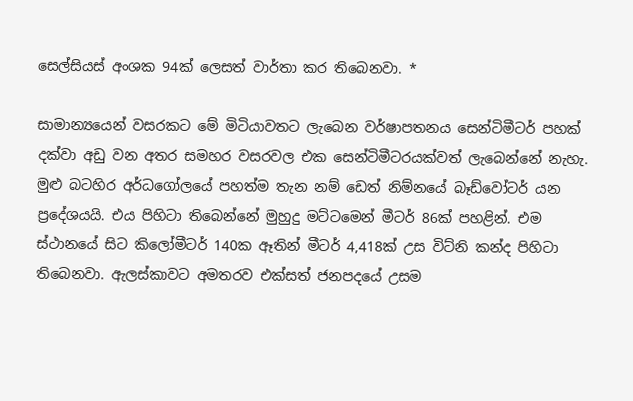සෙල්සියස් අංශක 94ක් ලෙසත් වාර්තා කර තිබෙනවා. *

සාමාන්‍යයෙන් වසරකට මේ මිටියාවතට ලැබෙන වර්ෂාපතනය සෙන්ටිමීටර් පහක් දක්වා අඩු වන අතර සමහර වසරවල එක සෙන්ටිමීටරයක්වත් ලැබෙන්නේ නැහැ. මුළු බටහිර අර්ධගෝලයේ පහත්ම තැන නම් ඩෙත් නිම්නයේ බෑඩ්වෝටර් යන ප්‍රදේශයයි. එය පිහිටා තිබෙන්නේ මුහුදු මට්ටමෙන් මීටර් 86ක් පහළින්. එම ස්ථානයේ සිට කිලෝමීටර් 140ක ඈතින් මීටර් 4,418ක් උස විට්නි කන්ද පිහිටා තිබෙනවා. ඇලස්කාවට අමතරව එක්සත් ජනපදයේ උසම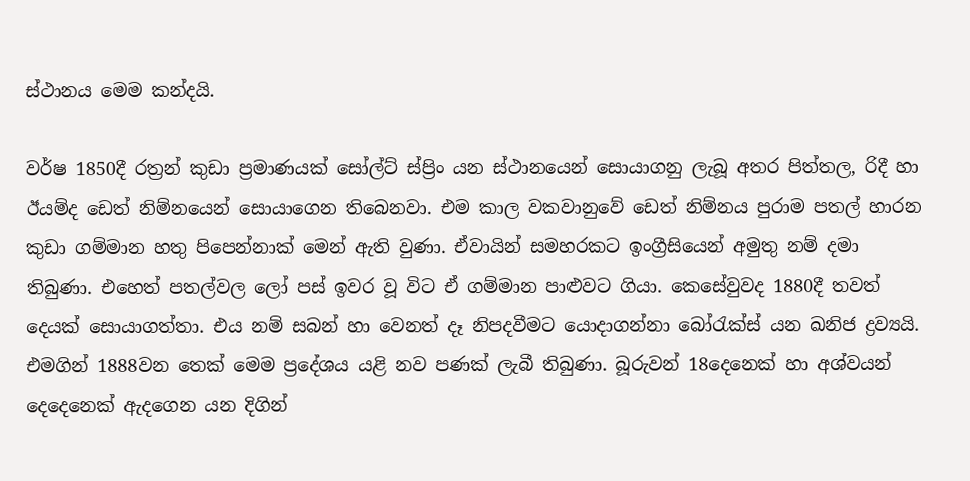ස්ථානය මෙම කන්දයි.

වර්ෂ 1850දී රත්‍රන් කුඩා ප්‍රමාණයක් සෝල්ට් ස්ප්‍රිං යන ස්ථානයෙන් සොයාගනු ලැබූ අතර පිත්තල, රිදී හා ඊයම්ද ඩෙත් නිම්නයෙන් සොයාගෙන තිබෙනවා. එම කාල වකවානුවේ ඩෙත් නිම්නය පුරාම පතල් හාරන කුඩා ගම්මාන හතු පිපෙන්නාක් මෙන් ඇති වුණා. ඒවායින් සමහරකට ඉංග්‍රීසියෙන් අමුතු නම් දමා තිබුණා. එහෙත් පතල්වල ලෝ පස් ඉවර වූ විට ඒ ගම්මාන පාළුවට ගියා. කෙසේවුවද 1880දී තවත් දෙයක් සොයාගත්තා. එය නම් සබන් හා වෙනත් දෑ නිපදවීමට යොදාගන්නා බෝරැක්ස් යන ඛනිජ ද්‍රව්‍යයි. එමගින් 1888වන තෙක් මෙම ප්‍රදේශය යළි නව පණක් ලැබී තිබුණා. බූරුවන් 18දෙනෙක් හා අශ්වයන් දෙදෙනෙක් ඇදගෙන යන දිගින්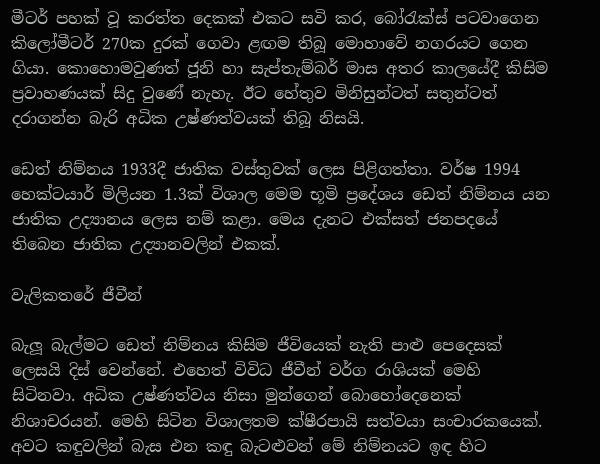මීටර් පහක් වූ කරත්ත දෙකක් එකට සවි කර, බෝරැක්ස් පටවාගෙන කිලෝමීටර් 270ක දුරක් ගෙවා ළඟම තිබූ මොහාවේ නගරයට ගෙන ගියා. කොහොමවුණත් ජූනි හා සැප්තැම්බර් මාස අතර කාලයේදී කිසිම ප්‍රවාහණයක් සිදු වුණේ නැහැ. ඊට හේතුව මිනිසුන්ටත් සතුන්ටත් දරාගන්න බැරි අධික උෂ්ණත්වයක් තිබූ නිසයි.

ඩෙත් නිම්නය 1933දී ජාතික වස්තුවක් ලෙස පිළිගත්තා. වර්ෂ 1994 හෙක්ටයාර් මිලියන 1.3ක් විශාල මෙම භූමි ප්‍රදේශය ඩෙත් නිම්නය යන ජාතික උද්‍යානය ලෙස නම් කළා. මෙය දැනට එක්සත් ජනපදයේ තිබෙන ජාතික උද්‍යානවලින් එකක්.

වැලිකතරේ ජීවීන්

බැලූ බැල්මට ඩෙත් නිම්නය කිසිම ජීවියෙක් නැති පාළු පෙදෙසක් ලෙසයි දිස් වෙන්නේ. එහෙත් විවිධ ජීවීන් වර්ග රාශියක් මෙහි සිටිනවා. අධික උෂ්ණත්වය නිසා මුන්ගෙන් බොහෝදෙනෙක් නිශාචරයන්. මෙහි සිටින විශාලතම ක්ෂීරපායි සත්වයා සංචාරකයෙක්. අවට කඳුවලින් බැස එන කඳු බැටළුවන් මේ නිම්නයට ඉඳ හිට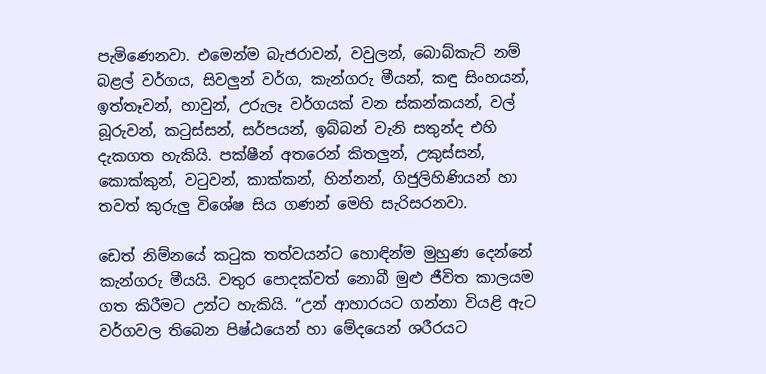පැමිණෙනවා. එමෙන්ම බැජරාවන්, වවුලන්, බොබ්කැට් නම් බළල් වර්ගය, සිවලුන් වර්ග, කැන්ගරු මීයන්, කඳු සිංහයන්, ඉත්තෑවන්, හාවුන්, උරුලෑ වර්ගයක් වන ස්කන්කයන්, වල් බූරුවන්, කටුස්සන්, සර්පයන්, ඉබ්බන් වැනි සතුන්ද එහි දැකගත හැකියි. පක්ෂීන් අතරෙන් කිතලුන්, උකුස්සන්, කොක්කුන්, වටුවන්, කාක්කන්, හින්නන්, ගිජුලිහිණියන් හා තවත් කුරුලු විශේෂ සිය ගණන් මෙහි සැරිසරනවා.

ඩෙත් නිම්නයේ කටුක තත්වයන්ට හොඳින්ම මුහුණ දෙන්නේ කැන්ගරු මීයයි. වතුර පොදක්වත් නොබී මුළු ජීවිත කාලයම ගත කිරීමට උන්ට හැකියි. “උන් ආහාරයට ගන්නා වියළි ඇට වර්ගවල තිබෙන පිෂ්ඨයෙන් හා මේදයෙන් ශරීරයට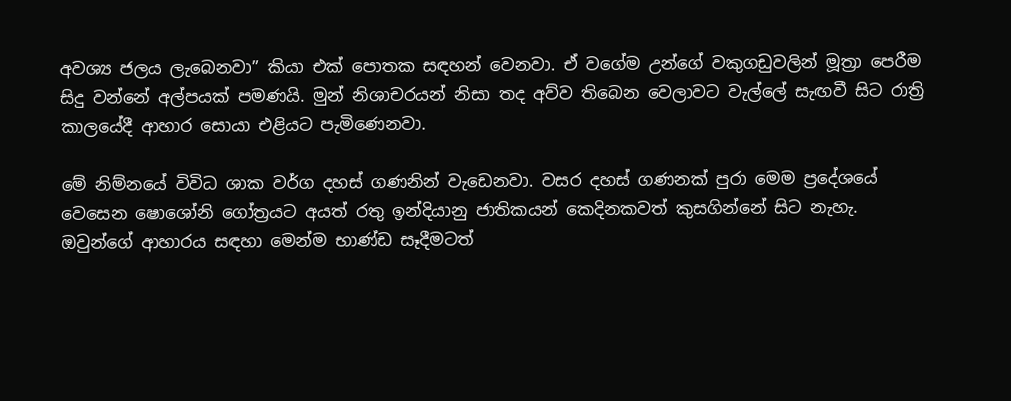අවශ්‍ය ජලය ලැබෙනවා” කියා එක් පොතක සඳහන් වෙනවා. ඒ වගේම උන්ගේ වකුගඩුවලින් මූත්‍රා පෙරීම සිදු වන්නේ අල්පයක් පමණයි. මුන් නිශාචරයන් නිසා තද අව්ව තිබෙන වෙලාවට වැල්ලේ සැඟවී සිට රාත්‍රි කාලයේදී ආහාර සොයා එළියට පැමිණෙනවා.

මේ නිම්නයේ විවිධ ශාක වර්ග දහස් ගණනින් වැඩෙනවා. වසර දහස් ගණනක් පුරා මෙම ප්‍රදේශයේ වෙසෙන ෂොශෝනි ගෝත්‍රයට අයත් රතු ඉන්දියානු ජාතිකයන් කෙදිනකවත් කුසගින්නේ සිට නැහැ. ඔවුන්ගේ ආහාරය සඳහා මෙන්ම භාණ්ඩ සෑදීමටත්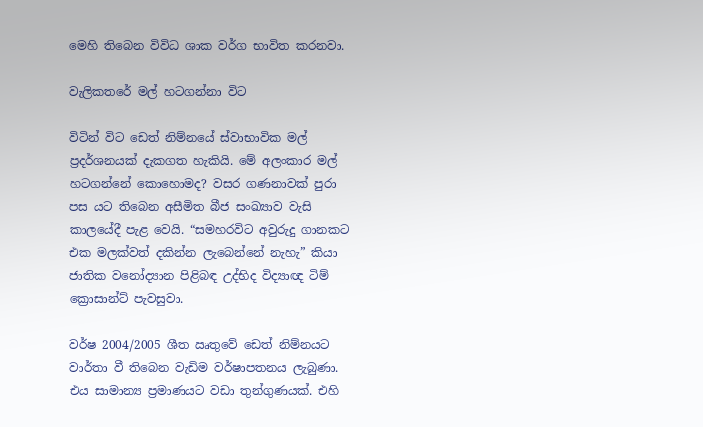මෙහි තිබෙන විවිධ ශාක වර්ග භාවිත කරනවා.

වැලිකතරේ මල් හටගන්නා විට

විටින් විට ඩෙත් නිම්නයේ ස්වාභාවික මල් ප්‍රදර්ශනයක් දැකගත හැකියි. මේ අලංකාර මල් හටගන්නේ කොහොමද? වසර ගණනාවක් පුරා පස යට තිබෙන අසීමිත බීජ සංඛ්‍යාව වැසි කාලයේදී පැළ වෙයි. “සමහරවිට අවුරුදු ගානකට එක මලක්වත් දකින්න ලැබෙන්නේ නැහැ” කියා ජාතික වනෝද්‍යාන පිළිබඳ උද්භිද විද්‍යාඥ ටිම් ක්‍රොසාන්ට් පැවසුවා.

වර්ෂ 2004/2005 ශීත ඍතුවේ ඩෙත් නිම්නයට වාර්තා වී තිබෙන වැඩිම වර්ෂාපතනය ලැබුණා. එය සාමාන්‍ය ප්‍රමාණයට වඩා තුන්ගුණයක්. එහි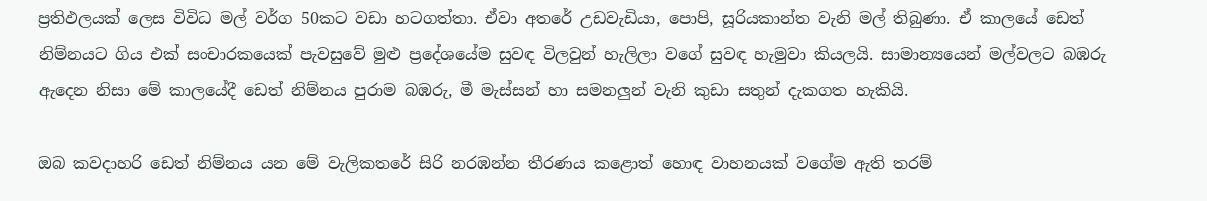ප්‍රතිඵලයක් ලෙස විවිධ මල් වර්ග 50කට වඩා හටගත්තා. ඒවා අතරේ උඩවැඩියා, පොපි, සූරියකාන්ත වැනි මල් තිබුණා. ඒ කාලයේ ඩෙත් නිම්නයට ගිය එක් සංචාරකයෙක් පැවසුවේ මුළු ප්‍රදේශයේම සුවඳ විලවුන් හැලිලා වගේ සුවඳ හැමුවා කියලයි. සාමාන්‍යයෙන් මල්වලට බඹරු ඇදෙන නිසා මේ කාලයේදී ඩෙත් නිම්නය පුරාම බඹරු, මී මැස්සන් හා සමනලුන් වැනි කුඩා සතුන් දැකගත හැකියි.

ඔබ කවදාහරි ඩෙත් නිම්නය යන මේ වැලිකතරේ සිරි නරඹන්න තීරණය කළොත් හොඳ වාහනයක් වගේම ඇති තරම්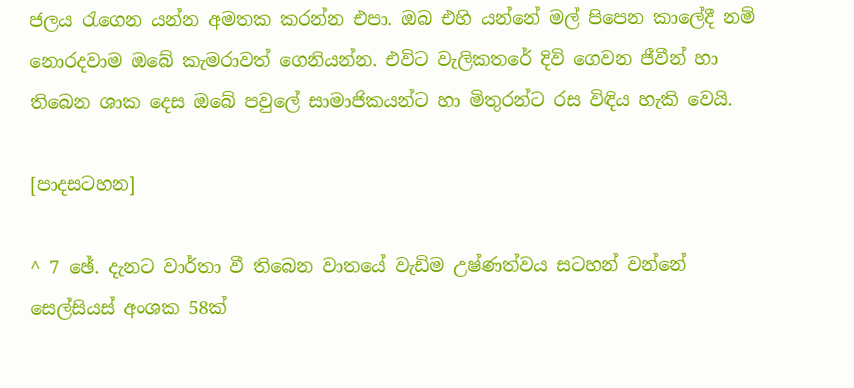ජලය රැගෙන යන්න අමතක කරන්න එපා. ඔබ එහි යන්නේ මල් පිපෙන කාලේදී නම් නොරදවාම ඔබේ කැමරාවත් ගෙනියන්න. එවිට වැලිකතරේ දිවි ගෙවන ජීවීන් හා තිබෙන ශාක දෙස ඔබේ පවුලේ සාමාජිකයන්ට හා මිතුරන්ට රස විඳිය හැකි වෙයි.

[පාදසටහන]

^ 7 ඡේ. දැනට වාර්තා වී තිබෙන වාතයේ වැඩිම උෂ්ණත්වය සටහන් වන්නේ සෙල්සියස් අංශක 58ක්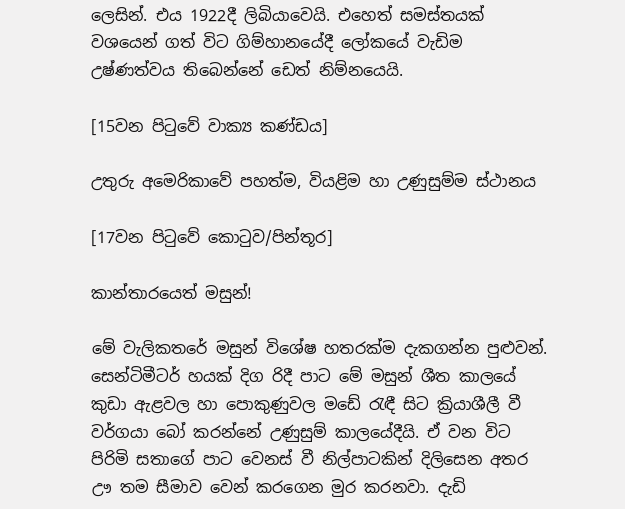ලෙසින්. එය 1922දී ලිබියාවෙයි. එහෙත් සමස්තයක් වශයෙන් ගත් විට ගිම්හානයේදී ලෝකයේ වැඩිම උෂ්ණත්වය තිබෙන්නේ ඩෙත් නිම්නයෙයි.

[15වන පිටුවේ වාක්‍ය කණ්ඩය]

උතුරු අමෙරිකාවේ පහත්ම, වියළිම හා උණුසුම්ම ස්ථානය

[17වන පිටුවේ කොටුව/පින්තූර]

කාන්තාරයෙත් මසුන්!

මේ වැලිකතරේ මසුන් විශේෂ හතරක්ම දැකගන්න පුළුවන්. සෙන්ටිමීටර් හයක් දිග රිදී පාට මේ මසුන් ශීත කාලයේ කුඩා ඇළවල හා පොකුණුවල මඩේ රැඳී සිට ක්‍රියාශීලී වී වර්ගයා බෝ කරන්නේ උණුසුම් කාලයේදීයි. ඒ වන විට පිරිමි සතාගේ පාට වෙනස් වී නිල්පාටකින් දිලිසෙන අතර ඌ තම සීමාව වෙන් කරගෙන මුර කරනවා. දැඩි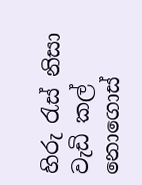හිරු රැස් නිසා වැඩි කල් නොගොස්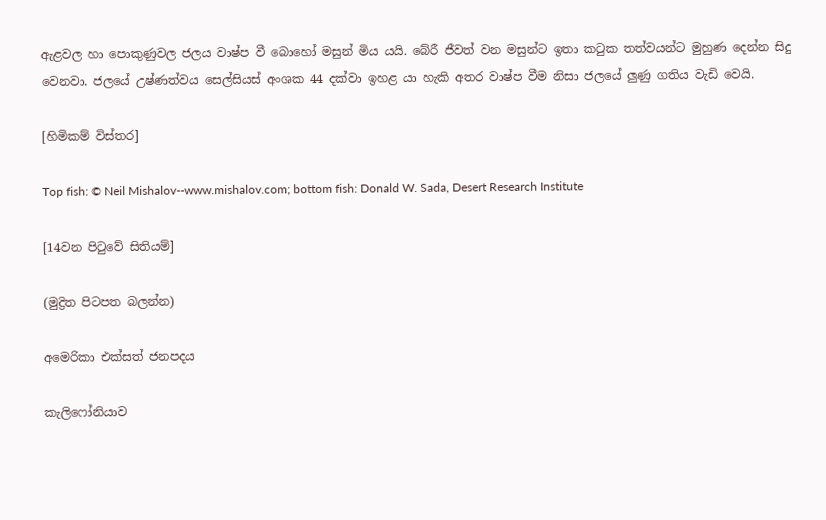ඇළවල හා පොකුණුවල ජලය වාෂ්ප වී බොහෝ මසුන් මිය යයි. බේරී ජීවත් වන මසුන්ට ඉතා කටුක තත්වයන්ට මුහුණ දෙන්න සිදු වෙනවා. ජලයේ උෂ්ණත්වය සෙල්සියස් අංශක 44 දක්වා ඉහළ යා හැකි අතර වාෂ්ප වීම නිසා ජලයේ ලුණු ගතිය වැඩි වෙයි.

[හිමිකම් විස්තර]

Top fish: © Neil Mishalov--www.mishalov.com; bottom fish: Donald W. Sada, Desert Research Institute

[14වන පිටුවේ සිතියම්]

(මුද්‍රිත පිටපත බලන්න)

අමෙරිකා එක්සත් ජනපදය

කැලිෆෝනියාව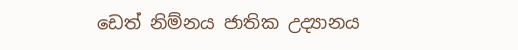ඩෙත් නිම්නය ජාතික උද්‍යානය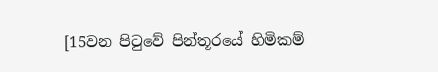[15වන පිටුවේ පින්තූරයේ හිමිකම්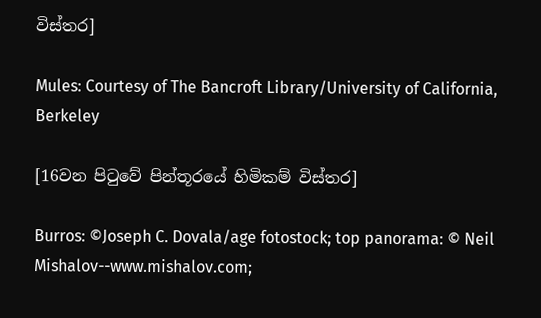විස්තර]

Mules: Courtesy of The Bancroft Library/University of California, Berkeley

[16වන පිටුවේ පින්තූරයේ හිමිකම් විස්තර]

Burros: ©Joseph C. Dovala/age fotostock; top panorama: © Neil Mishalov--www.mishalov.com;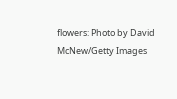flowers: Photo by David McNew/Getty Images